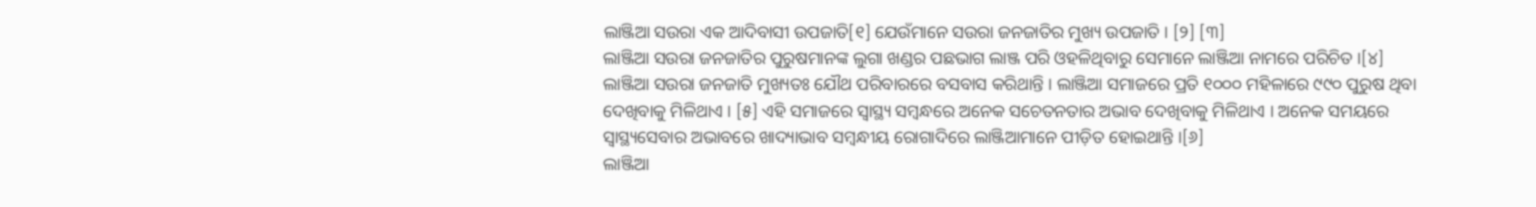ଲାଞ୍ଜିଆ ସଉରା ଏକ ଆଦିବାସୀ ଉପଜାତି[୧] ଯେଉଁମାନେ ସଉରା ଜନଜାତିର ମୁଖ୍ୟ ଉପଜାତି । [୨] [୩]
ଲାଞ୍ଜିଆ ସଉରା ଜନଜାତିର ପୁରୁଷମାନଙ୍କ ଲୁଗା ଖଣ୍ଡର ପଛଭାଗ ଲାଞ୍ଜ ପରି ଓହଳିଥିବାରୁ ସେମାନେ ଲାଞ୍ଜିଆ ନାମରେ ପରିଚିତ ।[୪]
ଲାଞ୍ଜିଆ ସଉରା ଜନଜାତି ମୁଖ୍ୟତଃ ଯୌଥ ପରିବାରରେ ବସବାସ କରିଥାନ୍ତି । ଲାଞ୍ଜିଆ ସମାଜରେ ପ୍ରତି ୧୦୦୦ ମହିଳାରେ ୯୯୦ ପୁରୁଷ ଥିବା ଦେଖିବାକୁ ମିଳିଥାଏ । [୫] ଏହି ସମାଜରେ ସ୍ୱାସ୍ଥ୍ୟ ସମ୍ବନ୍ଧରେ ଅନେକ ସଚେତନତାର ଅଭାବ ଦେଖିବାକୁ ମିଳିଥାଏ । ଅନେକ ସମୟରେ ସ୍ୱାସ୍ଥ୍ୟସେବାର ଅଭାବରେ ଖାଦ୍ୟାଭାବ ସମ୍ବନ୍ଧୀୟ ରୋଗାଦିରେ ଲାଞ୍ଜିଆମାନେ ପୀଡ଼ିତ ହୋଇଥାନ୍ତି ।[୬]
ଲାଞ୍ଜିଆ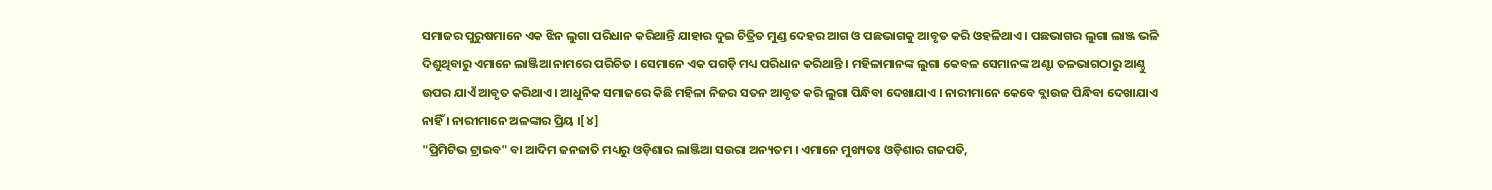ସମାଜର ପୁରୁଷମାନେ ଏକ ଝିନ ଲୁଗା ପରିଧାନ କରିଥାନ୍ତି ଯାହାର ଦୁଇ ଚିତ୍ରିତ ମୁଣ୍ଡ ଦେହର ଆଗ ଓ ପଛଭାଗକୁ ଆବୃତ କରି ଓହଳିଥାଏ । ପଛଭାଗର ଲୁଗା ଲାଞ୍ଜ ଭଳି ଦିଶୁଥିବାରୁ ଏମାନେ ଲାଞ୍ଜିଆ ନାମରେ ପରିଚିତ । ସେମାନେ ଏକ ପଗଡ଼ି ମଧ୍ୟ ପରିଧାନ କରିଥାନ୍ତି । ମହିଳାମାନଙ୍କ ଲୁଗା କେବଳ ସେମାନଙ୍କ ଅଣ୍ଟା ତଳଭାଗଠାରୁ ଆଣ୍ଠୁ ଉପର ଯାଏଁ ଆବୃତ କରିଥାଏ । ଆଧୁନିକ ସମାଜରେ କିଛି ମହିଳା ନିଜର ସତନ ଆବୃତ କରି ଲୁଗା ପିନ୍ଧିବା ଦେଖାଯାଏ । ନାରୀମାନେ କେବେ ବ୍ଲାଉଜ ପିନ୍ଧିବା ଦେଖାଯାଏ ନାହିଁ । ନାରୀମାନେ ଅଳଙ୍କାର ପ୍ରିୟ ।[୪]
"ପ୍ରିମିଟିଭ ଟ୍ରାଇବ" ବା ଆଦିମ ଜନଜାତି ମଧ୍ୟରୁ ଓଡ଼ିଶାର ଲାଞ୍ଜିଆ ସଉରା ଅନ୍ୟତମ । ଏମାନେ ମୁଖ୍ୟତଃ ଓଡ଼ିଶାର ଗଜପତି,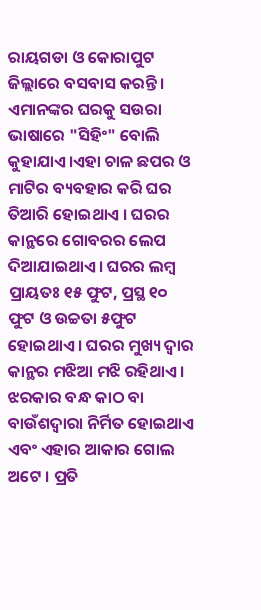ରାୟଗଡା ଓ କୋରାପୁଟ ଜିଲ୍ଲାରେ ବସବାସ କରନ୍ତି । ଏମାନଙ୍କର ଘରକୁ ସଉରା ଭାଷାରେ "ସିହିଂ" ବୋଲି କୁହାଯାଏ।ଏହା ଚାଳ ଛପର ଓ ମାଟିର ବ୍ୟବହାର କରି ଘର ତିଆରି ହୋଇଥାଏ । ଘରର କାନ୍ଥରେ ଗୋବରର ଲେପ ଦିଆଯାଇଥାଏ। ଘରର ଲମ୍ବ ପ୍ରାୟତଃ ୧୫ ଫୁଟ, ପ୍ରସ୍ଥ ୧୦ ଫୁଟ ଓ ଉଚ୍ଚତା ୫ଫୁଟ ହୋଇଥାଏ । ଘରର ମୁଖ୍ୟ ଦ୍ୱାର କାନ୍ଥର ମଝିଆ ମଝି ରହିଥାଏ । ଝରକାର ବନ୍ଧ କାଠ ବା ବାଉଁଶଦ୍ୱାରା ନିର୍ମିତ ହୋଇଥାଏ ଏବଂ ଏହାର ଆକାର ଗୋଲ ଅଟେ । ପ୍ରତି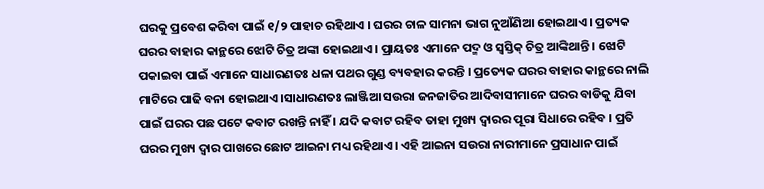ଘରକୁ ପ୍ରବେଶ କରିବା ପାଇଁ ୧/୨ ପାହାଚ ରହିଥାଏ । ଘରର ଚାଳ ସାମନା ଭାଗ ନୁଆଁଣିଆ ହୋଇଥାଏ । ପ୍ରତ୍ୟକ ଘରର ବାହାର କାନ୍ଥରେ ଝୋଟି ଚିତ୍ର ଅଙ୍କା ହୋଇଥାଏ । ପ୍ରାୟତଃ ଏମାନେ ପଦ୍ମ ଓ ସ୍ୱସ୍ତିକ୍ ଚିତ୍ର ଆଙ୍କିଥାନ୍ତି । ଝୋଟି ପକାଇବା ପାଇଁ ଏମାନେ ସାଧାରଣତଃ ଧଳା ପଥର ଗୁଣ୍ଡ ବ୍ୟବହାର କରନ୍ତି । ପ୍ରତ୍ୟେକ ଘରର ବାହାର କାନ୍ଥରେ ନାଲି ମାଟିରେ ପାଢି ବନା ହୋଇଥାଏ ।ସାଧାରଣତଃ ଲାଞ୍ଜିଆ ସଉରା ଜନଜାତିର ଆଦିବାସୀମାନେ ଘରର ବାଡିକୁ ଯିବା ପାଇଁ ଘରର ପଛ ପଟେ କବାଟ ରଖନ୍ତି ନାହିଁ । ଯଦି କବାଟ ରହିବ ତାହା ମୁଖ୍ୟ ଦ୍ୱାରର ପୂରା ସିଧାରେ ରହିବ । ପ୍ରତି ଘରର ମୁଖ୍ୟ ଦ୍ୱାର ପାଖରେ ଛୋଟ ଆଇନା ମଧ୍ୟ ରହିଥାଏ । ଏହି ଆଇନା ସଉରା ନାରୀମାନେ ପ୍ରସାଧାନ ପାଇଁ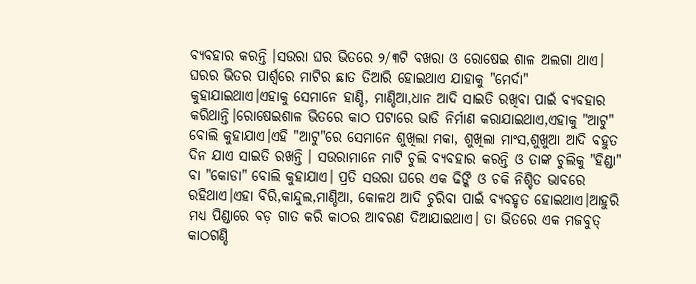ବ୍ୟବହାର କରନ୍ତି ।ସଉରା ଘର ଭିତରେ ୨/୩ଟି ବଖରା ଓ ରୋଷେଇ ଶାଳ ଅଲଗା ଥାଏ। ଘରର ଭିତର ପାର୍ଶ୍ୱରେ ମାଟିର ଛାତ ତିଆରି ହୋଇଥାଏ ଯାହାକୁ "ମେର୍ଦା" କୁହାଯାଇଥାଏ।ଏହାକୁ ସେମାନେ ହାଣ୍ଡି, ମାଣ୍ଡିଆ,ଧାନ ଆଦି ସାଇତି ରଖିବା ପାଇଁ ବ୍ୟବହାର କରିଥାନ୍ତି।ରୋଷେଇଶାଳ ଭିତରେ କାଠ ପଟାରେ ଭାଡି ନିର୍ମାଣ କରାଯାଇଥାଏ,ଏହାକୁ "ଆଟୁ" ବୋଲି କୁହାଯାଏ।ଏହି "ଆଟୁ"ରେ ସେମାନେ ଶୁଖିଲା ମକା, ଶୁଖିଲା ମାଂସ,ଶୁଖୁଆ ଆଦି ବହୁତ ଦିନ ଯାଏ ସାଇତି ରଖନ୍ତି । ସଉରାମାନେ ମାଟି ଚୁଲି ବ୍ୟବହାର କରନ୍ତି ଓ ତାଙ୍କ ଚୁଲିକୁ "ହିଣ୍ଡା" ବା "କୋଡା" ବୋଲି କୁହାଯାଏ। ପ୍ରତି ସଉରା ଘରେ ଏକ ଢିଙ୍କି ଓ ଚକି ନିଶ୍ଚିତ ଭାବରେ ରହିଥାଏ।ଏହା ବିରି,କାନ୍ଦୁଲ,ମାଣ୍ଡିଆ, କୋଳଥ ଆଦି ଚୁରିବା ପାଇଁ ବ୍ୟବହୃତ ହୋଇଥାଏ।ଆହୁରି ମଧ୍ୟ ପିଣ୍ଡାରେ ବଡ଼ ଗାତ କରି କାଠର ଆବରଣ ଦିଆଯାଇଥାଏ। ତା ଭିତରେ ଏକ ମଜବୁତ୍ କାଠଗଣ୍ଡି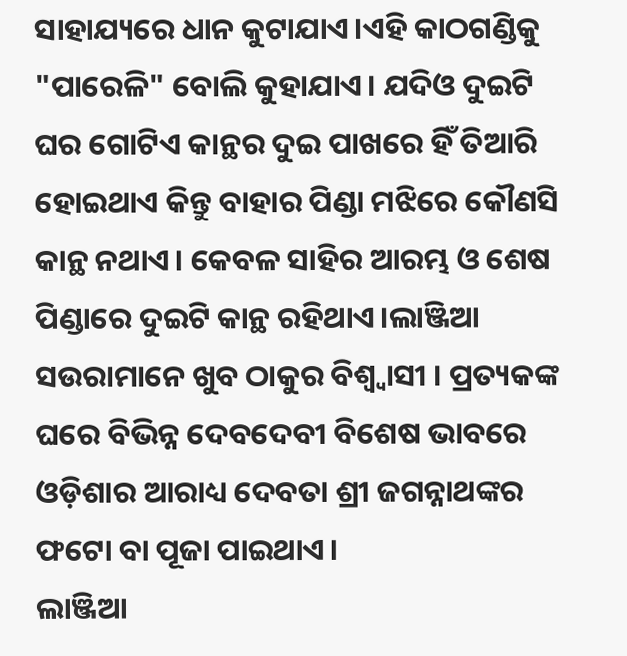ସାହାଯ୍ୟରେ ଧାନ କୁଟାଯାଏ।ଏହି କାଠଗଣ୍ଡିକୁ "ପାରେଳି" ବୋଲି କୁହାଯାଏ। ଯଦିଓ ଦୁଇଟି ଘର ଗୋଟିଏ କାନ୍ଥର ଦୁଇ ପାଖରେ ହିଁ ତିଆରି ହୋଇଥାଏ କିନ୍ତୁ ବାହାର ପିଣ୍ଡା ମଝିରେ କୌଣସି କାନ୍ଥ ନଥାଏ। କେବଳ ସାହିର ଆରମ୍ଭ ଓ ଶେଷ ପିଣ୍ଡାରେ ଦୁଇଟି କାନ୍ଥ ରହିଥାଏ।ଲାଞ୍ଜିଆ ସଉରାମାନେ ଖୁବ ଠାକୁର ବିଶ୍ୱ୍ୱାସୀ । ପ୍ରତ୍ୟକଙ୍କ ଘରେ ବିଭିନ୍ନ ଦେବଦେବୀ ବିଶେଷ ଭାବରେ ଓଡ଼ିଶାର ଆରାଧ୍ୟ ଦେବତା ଶ୍ରୀ ଜଗନ୍ନାଥଙ୍କର ଫଟୋ ବା ପୂଜା ପାଇଥାଏ।
ଲାଞ୍ଜିଆ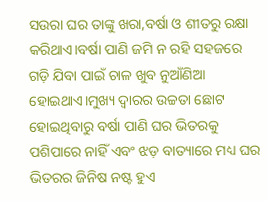ସଉରା ଘର ତାଙ୍କୁ ଖରା,ବର୍ଷା ଓ ଶୀତରୁ ରକ୍ଷା କରିଥାଏ।ବର୍ଷା ପାଣି ଜମି ନ ରହି ସହଜରେ ଗଡ଼ି ଯିବା ପାଇଁ ଚାଳ ଖୁବ ନୁଆଁଣିଆ ହୋଇଥାଏ।ମୁଖ୍ୟ ଦ୍ୱାରର ଉଚ୍ଚତା ଛୋଟ ହୋଇଥିବାରୁ ବର୍ଷା ପାଣି ଘର ଭିତରକୁ ପଶିପାରେ ନାହିଁ ଏବଂ ଝଡ଼ ବାତ୍ୟାରେ ମଧ୍ୟ ଘର ଭିତରର ଜିନିଷ ନଷ୍ଟ ହୁଏ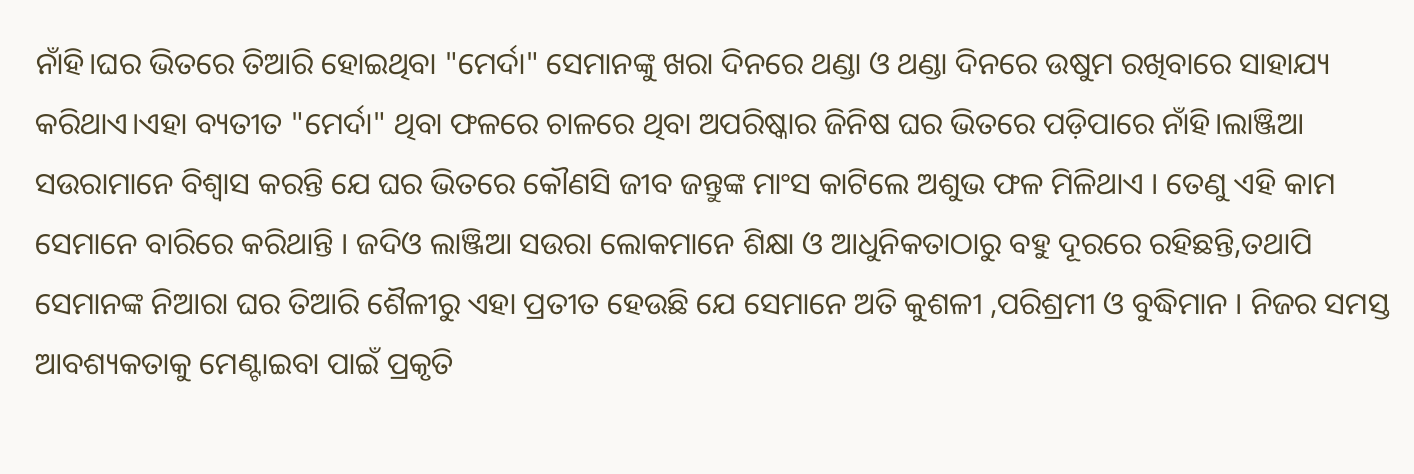ନାଁହି।ଘର ଭିତରେ ତିଆରି ହୋଇଥିବା "ମେର୍ଦା" ସେମାନଙ୍କୁ ଖରା ଦିନରେ ଥଣ୍ଡା ଓ ଥଣ୍ଡା ଦିନରେ ଉଷୁମ ରଖିବାରେ ସାହାଯ୍ୟ କରିଥାଏ।ଏହା ବ୍ୟତୀତ "ମେର୍ଦା" ଥିବା ଫଳରେ ଚାଳରେ ଥିବା ଅପରିଷ୍କାର ଜିନିଷ ଘର ଭିତରେ ପଡ଼ିପାରେ ନାଁହି।ଲାଞ୍ଜିଆ ସଉରାମାନେ ବିଶ୍ୱାସ କରନ୍ତି ଯେ ଘର ଭିତରେ କୌଣସି ଜୀବ ଜନ୍ତୁଙ୍କ ମାଂସ କାଟିଲେ ଅଶୁଭ ଫଳ ମିଳିଥାଏ । ତେଣୁ ଏହି କାମ ସେମାନେ ବାରିରେ କରିଥାନ୍ତି । ଜଦିଓ ଲାଞ୍ଜିଆ ସଉରା ଲୋକମାନେ ଶିକ୍ଷା ଓ ଆଧୁନିକତାଠାରୁ ବହୁ ଦୂରରେ ରହିଛନ୍ତି,ତଥାପି ସେମାନଙ୍କ ନିଆରା ଘର ତିଆରି ଶୈଳୀରୁ ଏହା ପ୍ରତୀତ ହେଉଛି ଯେ ସେମାନେ ଅତି କୁଶଳୀ ,ପରିଶ୍ରମୀ ଓ ବୁଦ୍ଧିମାନ । ନିଜର ସମସ୍ତ ଆବଶ୍ୟକତାକୁ ମେଣ୍ଟାଇବା ପାଇଁ ପ୍ରକୃତି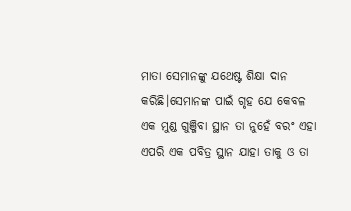ମାତା ସେମାନଙ୍କୁ ଯଥେଷ୍ଟ ଶିକ୍ଷା ଦାନ କରିଛି।ସେମାନଙ୍କ ପାଇଁ ଗୃହ ଯେ କେବଳ ଏକ ମୁଣ୍ଡ ଗୁଞ୍ଜିବା ସ୍ଥାନ ତା ନୁହେଁ ବରଂ ଏହା ଏପରି ଏକ ପବିତ୍ର ସ୍ଥାନ ଯାହା ତାକୁ ଓ ତା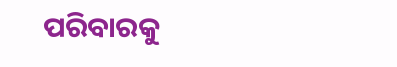ପରିବାରକୁ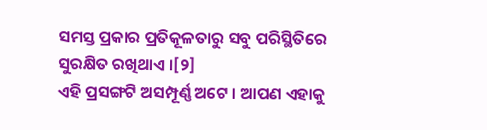ସମସ୍ତ ପ୍ରକାର ପ୍ରତିକୂଳତାରୁ ସବୁ ପରିସ୍ଥିତିରେ ସୁରକ୍ଷିତ ରଖିଥାଏ ।[୨]
ଏହି ପ୍ରସଙ୍ଗଟି ଅସମ୍ପୂର୍ଣ୍ଣ ଅଟେ । ଆପଣ ଏହାକୁ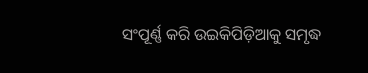ସଂପୂର୍ଣ୍ଣ କରି ଉଇକିପିଡ଼ିଆକୁ ସମୃଦ୍ଧ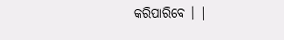କରିପାରିବେ । |